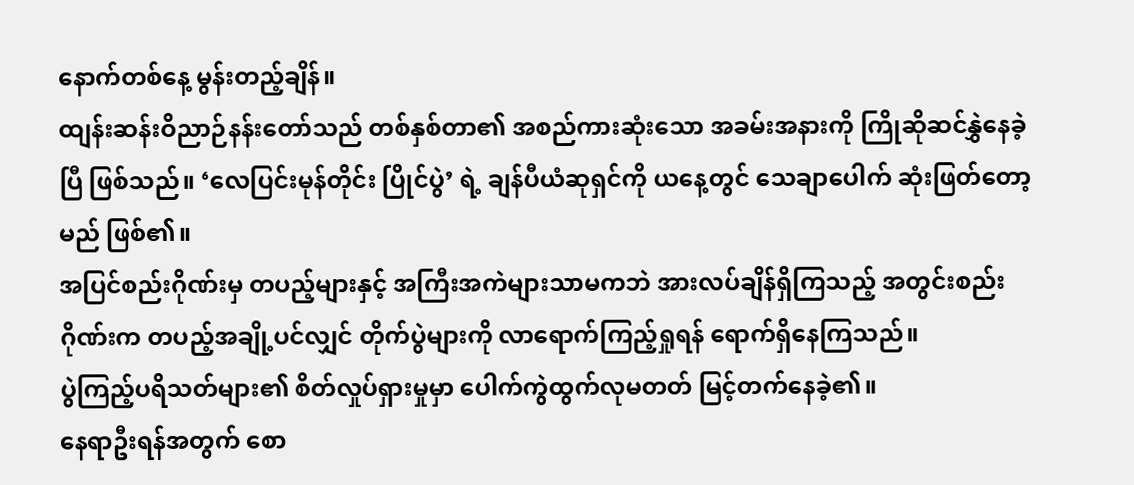နောက်တစ်နေ့ မွန်းတည့်ချိန်။
ထျန်းဆန်းဝိညာဉ်နန်းတော်သည် တစ်နှစ်တာ၏ အစည်ကားဆုံးသော အခမ်းအနားကို ကြိုဆိုဆင်နွှဲနေခဲ့ပြီ ဖြစ်သည်။ ‘လေပြင်းမုန်တိုင်း ပြိုင်ပွဲ’ ရဲ့ ချန်ပီယံဆုရှင်ကို ယနေ့တွင် သေချာပေါက် ဆုံးဖြတ်တော့မည် ဖြစ်၏။
အပြင်စည်းဂိုဏ်းမှ တပည့်များနှင့် အကြီးအကဲများသာမကဘဲ အားလပ်ချိန်ရှိကြသည့် အတွင်းစည်းဂိုဏ်းက တပည့်အချို့ပင်လျှင် တိုက်ပွဲများကို လာရောက်ကြည့်ရှုရန် ရောက်ရှိနေကြသည်။
ပွဲကြည့်ပရိသတ်များ၏ စိတ်လှုပ်ရှားမှုမှာ ပေါက်ကွဲထွက်လုမတတ် မြင့်တက်နေခဲ့၏။
နေရာဦးရန်အတွက် စော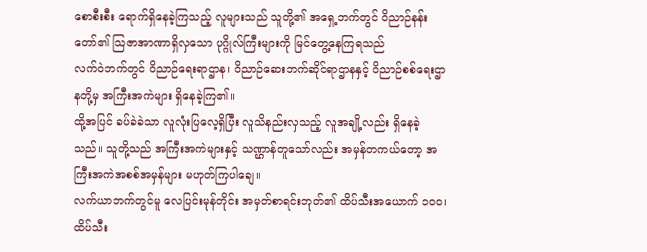စောစီးစီး ရောက်ရှိနေခဲ့ကြသည့် လူများသည် သူတို့၏ အရှေ့ဘက်တွင် ဝိညာဉ်နန်းတော်၏ သြဇာအာဏာရှိလှသော ပုဂ္ဂိုလ်ကြီးများကို မြင်တွေ့နေကြရသည်
လက်ဝဲဘက်တွင် ဝိညာဉ်ရေးရာဌာန၊ ဝိညာဉ်ဆေးဘက်ဆိုင်ရာဌာနနှင့် ဝိညာဉ်စစ်ရေးဌာနတို့မှ အကြီးအကဲများ ရှိနေခဲ့ကြ၏။
ထို့အပြင် ခပ်ခဲခဲသာ လူလုံးပြလေ့ရှိပြီး လူသိနည်းလှသည့် လူအချို့လည်း ရှိနေခဲ့သည်။ သူတို့သည် အကြီးအကဲများနှင့် သဏ္ဌာန်တူသော်လည်း အမှန်တကယ်တော့ အကြီးအကဲအစစ်အမှန်များ မဟုတ်ကြပါချေ။
လက်ယာဘက်တွင်မူ လေပြင်းမုန်တိုင်း အမှတ်စာရင်းဘုတ်၏ ထိပ်သီးအယောက် ၁၀၀၊ ထိပ်သီး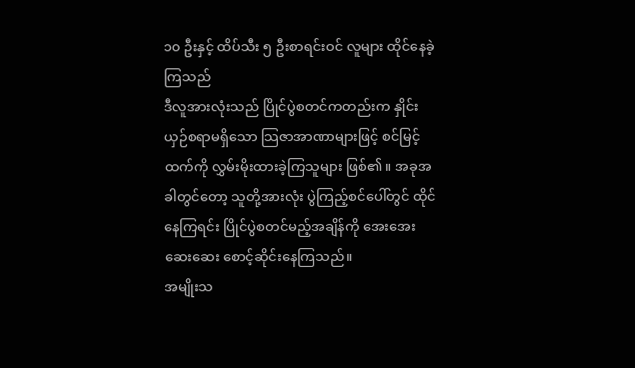၁၀ ဦးနှင့် ထိပ်သီး ၅ ဦးစာရင်းဝင် လူများ ထိုင်နေခဲ့ကြသည်
ဒီလူအားလုံးသည် ပြိုင်ပွဲစတင်ကတည်းက နှိုင်းယှဉ်စရာမရှိသော သြဇာအာဏာများဖြင့် စင်မြင့်ထက်ကို လွှမ်းမိုးထားခဲ့ကြသူများ ဖြစ်၏။ အခုအခါတွင်တော့ သူတို့အားလုံး ပွဲကြည့်စင်ပေါ်တွင် ထိုင်နေကြရင်း ပြိုင်ပွဲစတင်မည့်အချိန်ကို အေးအေးဆေးဆေး စောင့်ဆိုင်းနေကြသည်။
အမျိုးသ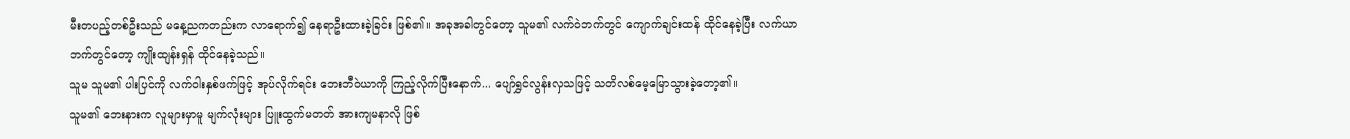မီးတပည့်တစ်ဦးသည် မနေ့ညကတည်းက လာရောက်၍ နေရာဦးထားခဲ့ခြင်း ဖြစ်၏။ အခုအခါတွင်တော့ သူမ၏ လက်ဝဲဘက်တွင် ကျောက်ချင်းထန် ထိုင်နေခဲ့ပြီး လက်ယာဘက်တွင်တော့ ကျိုးထျန်းရှန် ထိုင်နေခဲ့သည်။
သူမ သူမ၏ ပါးပြင်ကို လက်ဝါးနှစ်ဖက်ဖြင့် အုပ်လိုက်ရင်း ဘေးဘီဝဲယာကို ကြည့်လိုက်ပြီးနောက်... ပျော်ရွှင်လွန်းလှသဖြင့် သတိလစ်မေ့မြောသွားခဲ့တော့၏။
သူမ၏ ဘေးနားက လူများမှာမူ မျက်လုံးများ ပြူးထွက်မတတ် အားကျမနာလို ဖြစ်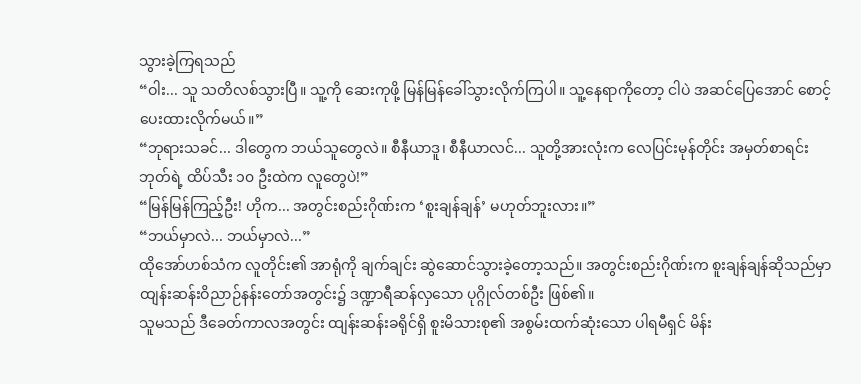သွားခဲ့ကြရသည်
“ဝါး... သူ သတိလစ်သွားပြီ။ သူ့ကို ဆေးကုဖို့ မြန်မြန်ခေါ်သွားလိုက်ကြပါ။ သူ့နေရာကိုတော့ ငါပဲ အဆင်ပြေအောင် စောင့်ပေးထားလိုက်မယ်။”
“ဘုရားသခင်... ဒါတွေက ဘယ်သူတွေလဲ။ စီနီယာဒူ၊ စီနီယာလင်... သူတို့အားလုံးက လေပြင်းမုန်တိုင်း အမှတ်စာရင်းဘုတ်ရဲ့ ထိပ်သီး ၁၀ ဦးထဲက လူတွေပဲ!”
“မြန်မြန်ကြည့်ဦး! ဟိုက... အတွင်းစည်းဂိုဏ်းက ‘စူးချန်ချန်’ မဟုတ်ဘူးလား။”
“ဘယ်မှာလဲ... ဘယ်မှာလဲ...”
ထိုအော်ဟစ်သံက လူတိုင်း၏ အာရုံကို ချက်ချင်း ဆွဲဆောင်သွားခဲ့တော့သည်။ အတွင်းစည်းဂိုဏ်းက စူးချန်ချန်ဆိုသည်မှာ ထျန်းဆန်းဝိညာဉ်နန်းတော်အတွင်း၌ ဒဏ္ဍာရီဆန်လှသော ပုဂ္ဂိုလ်တစ်ဦး ဖြစ်၏။
သူမသည် ဒီခေတ်ကာလအတွင်း ထျန်းဆန်းခရိုင်ရှိ စူးမိသားစု၏ အစွမ်းထက်ဆုံးသော ပါရမီရှင် မိန်း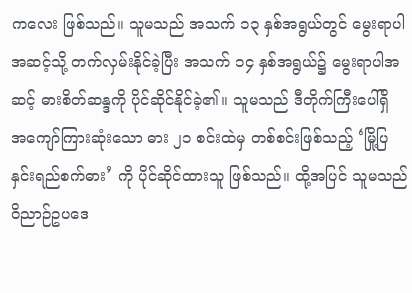ကလေး ဖြစ်သည်။ သူမသည် အသက် ၁၃ နှစ်အရွယ်တွင် မွေးရာပါအဆင့်သို့ တက်လှမ်းနိုင်ခဲ့ပြီး အသက် ၁၄ နှစ်အရွယ်၌ မွေးရာပါအဆင့် ဓားစိတ်ဆန္ဒကို ပိုင်ဆိုင်နိုင်ခဲ့၏။ သူမသည် ဒီတိုက်ကြီးပေါ်ရှိ အကျော်ကြားဆုံးသော ဓား ၂၁ စင်းထဲမှ တစ်စင်းဖြစ်သည့် ‘မြို့ပြနှင်းရည်စက်ဓား’ ကို ပိုင်ဆိုင်ထားသူ ဖြစ်သည်။ ထို့အပြင် သူမသည် ဝိညာဉ်ဥပဒေ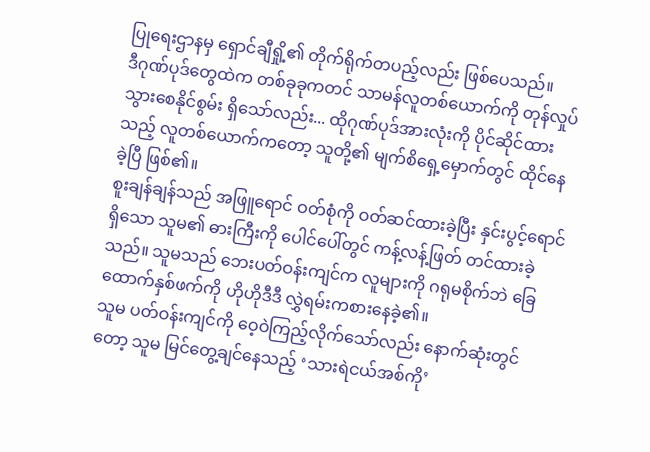ပြုရေးဌာနမှ ရှောင်ချီရှို့၏ တိုက်ရိုက်တပည့်လည်း ဖြစ်ပေသည်။
ဒီဂုဏ်ပုဒ်တွေထဲက တစ်ခုခုကတင် သာမန်လူတစ်ယောက်ကို တုန်လှုပ်သွားစေနိုင်စွမ်း ရှိသော်လည်း... ထိုဂုဏ်ပုဒ်အားလုံးကို ပိုင်ဆိုင်ထားသည့် လူတစ်ယောက်ကတော့ သူတို့၏ မျက်စိရှေ့မှောက်တွင် ထိုင်နေခဲ့ပြီ ဖြစ်၏။
စူးချန်ချန်သည် အဖြူရောင် ဝတ်စုံကို ဝတ်ဆင်ထားခဲ့ပြီး နှင်းပွင့်ရောင်ရှိသော သူမ၏ ဓားကြီးကို ပေါင်ပေါ်တွင် ကန့်လန့်ဖြတ် တင်ထားခဲ့သည်။ သူမသည် ဘေးပတ်ဝန်းကျင်က လူများကို ဂရုမစိုက်ဘဲ ခြေထောက်နှစ်ဖက်ကို ဟိုဟိုဒီဒီ လွှဲရမ်းကစားနေခဲ့၏။
သူမ ပတ်ဝန်းကျင်ကို ဝေ့ဝဲကြည့်လိုက်သော်လည်း နောက်ဆုံးတွင်တော့ သူမ မြင်တွေ့ချင်နေသည့် ‘သားရဲငယ်အစ်ကို’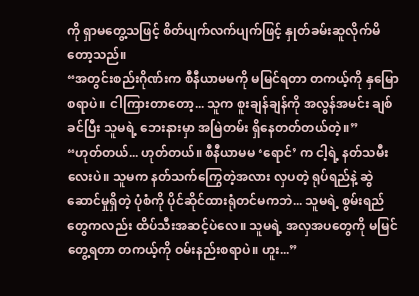ကို ရှာမတွေ့သဖြင့် စိတ်ပျက်လက်ပျက်ဖြင့် နှုတ်ခမ်းဆူလိုက်မိတော့သည်။
“အတွင်းစည်းဂိုဏ်းက စီနီယာမမကို မမြင်ရတာ တကယ့်ကို နှမြောစရာပဲ။ ငါကြားတာတော့... သူက စူးချန်ချန်ကို အလွန်အမင်း ချစ်ခင်ပြီး သူမရဲ့ ဘေးနားမှာ အမြဲတမ်း ရှိနေတတ်တယ်တဲ့။”
“ဟုတ်တယ်... ဟုတ်တယ်။ စီနီယာမမ ‘ရောင်’ က ငါ့ရဲ့ နတ်သမီးလေးပဲ။ သူမက နတ်သက်ကြွေတဲ့အလား လှပတဲ့ ရုပ်ရည်နဲ့ ဆွဲဆောင်မှုရှိတဲ့ ပုံစံကို ပိုင်ဆိုင်ထားရုံတင်မကဘဲ... သူမရဲ့ စွမ်းရည်တွေကလည်း ထိပ်သီးအဆင့်ပဲလေ။ သူမရဲ့ အလှအပတွေကို မမြင်တွေ့ရတာ တကယ့်ကို ဝမ်းနည်းစရာပဲ။ ဟူး...”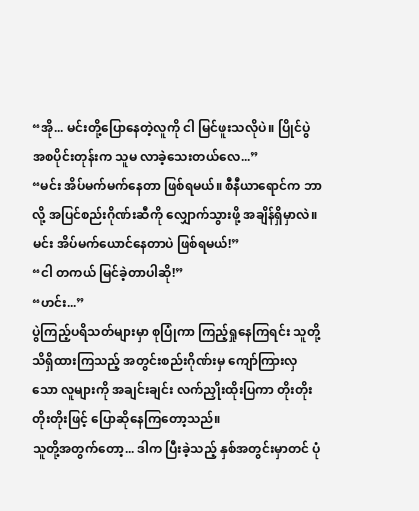“အို... မင်းတို့ပြောနေတဲ့လူကို ငါ မြင်ဖူးသလိုပဲ။ ပြိုင်ပွဲအစပိုင်းတုန်းက သူမ လာခဲ့သေးတယ်လေ...”
“မင်း အိပ်မက်မက်နေတာ ဖြစ်ရမယ်။ စီနီယာရောင်က ဘာလို့ အပြင်စည်းဂိုဏ်းဆီကို လျှောက်သွားဖို့ အချိန်ရှိမှာလဲ။ မင်း အိပ်မက်ယောင်နေတာပဲ ဖြစ်ရမယ်!”
“ငါ တကယ် မြင်ခဲ့တာပါဆို!”
“ဟင်း...”
ပွဲကြည့်ပရိသတ်များမှာ စုပြုံကာ ကြည့်ရှုနေကြရင်း သူတို့ သိရှိထားကြသည့် အတွင်းစည်းဂိုဏ်းမှ ကျော်ကြားလှသော လူများကို အချင်းချင်း လက်ညှိုးထိုးပြကာ တိုးတိုးတိုးတိုးဖြင့် ပြောဆိုနေကြတော့သည်။
သူတို့အတွက်တော့... ဒါက ပြီးခဲ့သည့် နှစ်အတွင်းမှာတင် ပုံ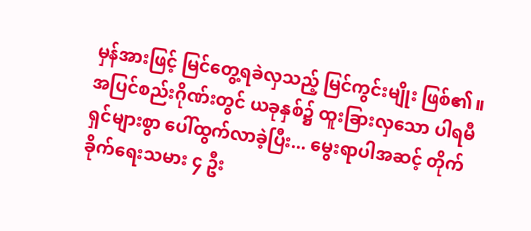မှန်အားဖြင့် မြင်တွေ့ရခဲလှသည့် မြင်ကွင်းမျိုး ဖြစ်၏။
အပြင်စည်းဂိုဏ်းတွင် ယခုနှစ်၌ ထူးခြားလှသော ပါရမီရှင်များစွာ ပေါ်ထွက်လာခဲ့ပြီး... မွေးရာပါအဆင့် တိုက်ခိုက်ရေးသမား ၄ ဦး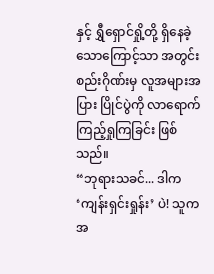နှင့် ရွှီရှောင်ရှို့တို့ ရှိနေခဲ့သောကြောင့်သာ အတွင်းစည်းဂိုဏ်းမှ လူအများအပြား ပြိုင်ပွဲကို လာရောက်ကြည့်ရှုကြခြင်း ဖြစ်သည်။
“ဘုရားသခင်... ဒါက ‘ကျန်းရှင်းရှုန်း’ ပဲ! သူက အ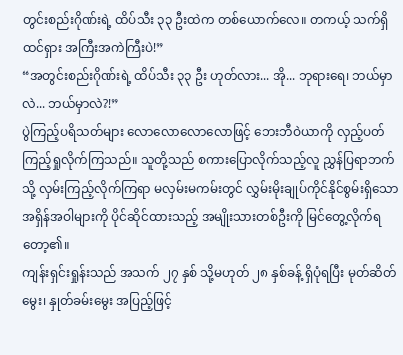တွင်းစည်းဂိုဏ်းရဲ့ ထိပ်သီး ၃၃ ဦးထဲက တစ်ယောက်လေ။ တကယ့် သက်ရှိထင်ရှား အကြီးအကဲကြီးပဲ!”
“အတွင်းစည်းဂိုဏ်းရဲ့ ထိပ်သီး ၃၃ ဦး ဟုတ်လား... အို... ဘုရားရေ၊ ဘယ်မှာလဲ... ဘယ်မှာလဲ?!”
ပွဲကြည့်ပရိသတ်များ လောလောလောလောဖြင့် ဘေးဘီဝဲယာကို လှည့်ပတ်ကြည့်ရှုလိုက်ကြသည်။ သူတို့သည် စကားပြောလိုက်သည့်လူ ညွှန်ပြရာဘက်သို့ လှမ်းကြည့်လိုက်ကြရာ မလှမ်းမကမ်းတွင် လွှမ်းမိုးချုပ်ကိုင်နိုင်စွမ်းရှိသော အရှိန်အဝါများကို ပိုင်ဆိုင်ထားသည့် အမျိုးသားတစ်ဦးကို မြင်တွေ့လိုက်ရတော့၏။
ကျန်းရှင်းရှုန်းသည် အသက် ၂၇ နှစ် သို့မဟုတ် ၂၈ နှစ်ခန့် ရှိပုံရပြီး မုတ်ဆိတ်မွေး၊ နှုတ်ခမ်းမွေး အပြည့်ဖြင့်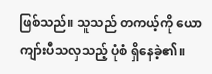ဖြစ်သည်။ သူသည် တကယ့်ကို ယောကျာ်းပီသလှသည့် ပုံစံ ရှိနေခဲ့၏။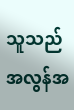သူသည် အလွန်အ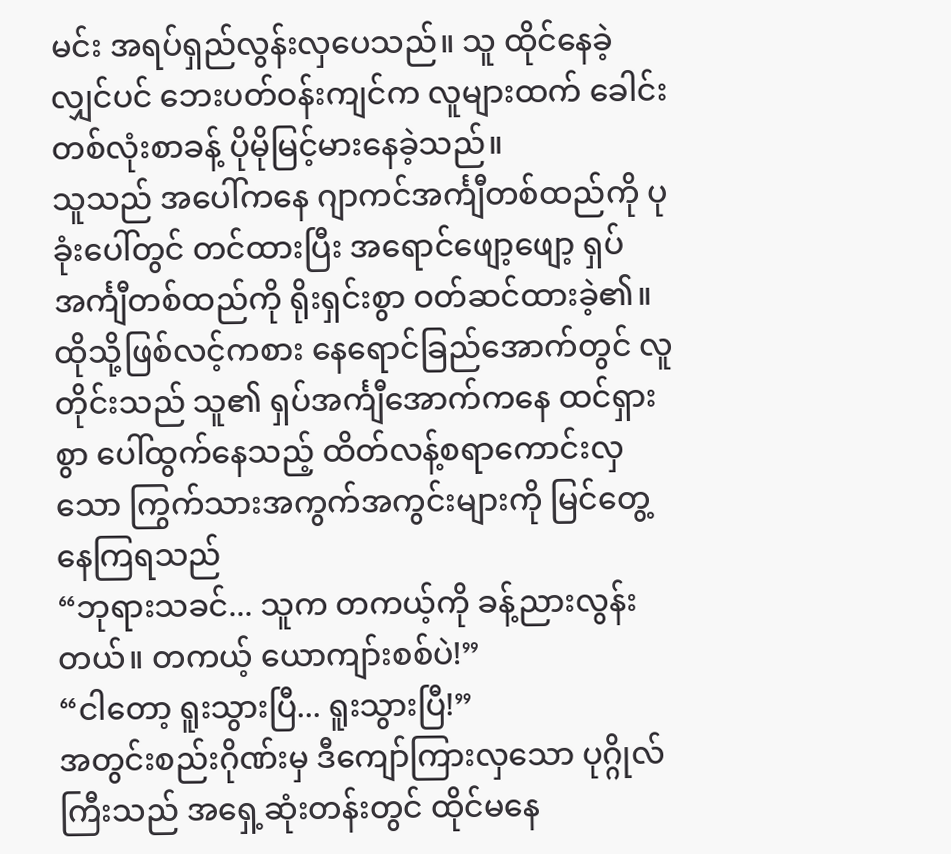မင်း အရပ်ရှည်လွန်းလှပေသည်။ သူ ထိုင်နေခဲ့လျှင်ပင် ဘေးပတ်ဝန်းကျင်က လူများထက် ခေါင်းတစ်လုံးစာခန့် ပိုမိုမြင့်မားနေခဲ့သည်။
သူသည် အပေါ်ကနေ ဂျာကင်အင်္ကျီတစ်ထည်ကို ပုခုံးပေါ်တွင် တင်ထားပြီး အရောင်ဖျော့ဖျော့ ရှပ်အင်္ကျီတစ်ထည်ကို ရိုးရှင်းစွာ ဝတ်ဆင်ထားခဲ့၏။
ထိုသို့ဖြစ်လင့်ကစား နေရောင်ခြည်အောက်တွင် လူတိုင်းသည် သူ၏ ရှပ်အင်္ကျီအောက်ကနေ ထင်ရှားစွာ ပေါ်ထွက်နေသည့် ထိတ်လန့်စရာကောင်းလှသော ကြွက်သားအကွက်အကွင်းများကို မြင်တွေ့နေကြရသည်
“ဘုရားသခင်... သူက တကယ့်ကို ခန့်ညားလွန်းတယ်။ တကယ့် ယောကျာ်းစစ်ပဲ!”
“ငါတော့ ရူးသွားပြီ... ရူးသွားပြီ!”
အတွင်းစည်းဂိုဏ်းမှ ဒီကျော်ကြားလှသော ပုဂ္ဂိုလ်ကြီးသည် အရှေ့ဆုံးတန်းတွင် ထိုင်မနေ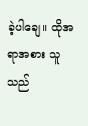ခဲ့ပါချေ။ ထိုအရာအစား သူသည်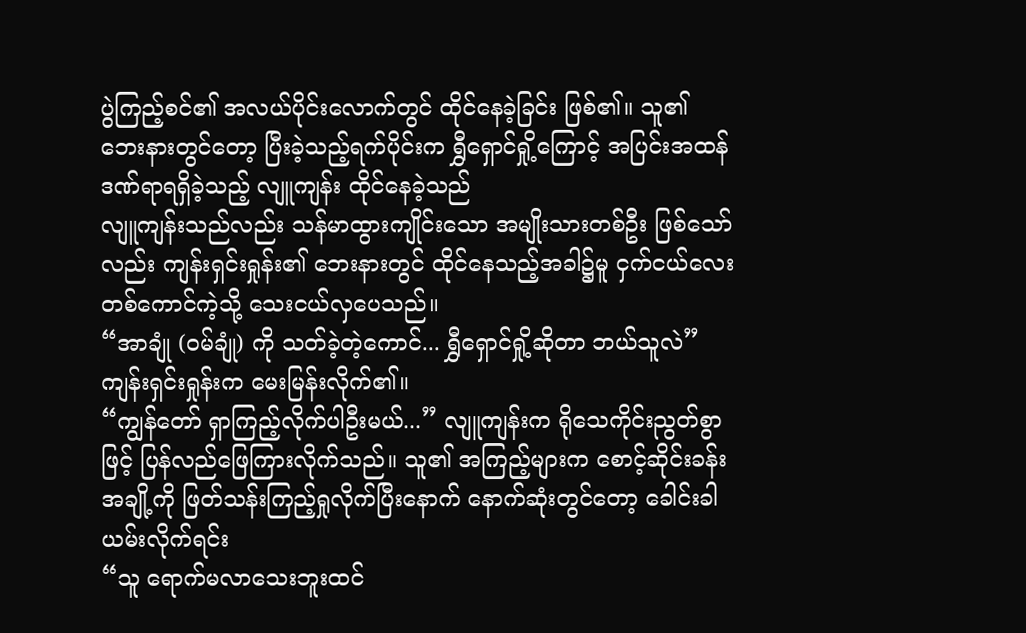ပွဲကြည့်စင်၏ အလယ်ပိုင်းလောက်တွင် ထိုင်နေခဲ့ခြင်း ဖြစ်၏။ သူ၏ ဘေးနားတွင်တော့ ပြီးခဲ့သည့်ရက်ပိုင်းက ရွှီရှောင်ရှို့ကြောင့် အပြင်းအထန် ဒဏ်ရာရရှိခဲ့သည့် လျူကျန်း ထိုင်နေခဲ့သည်
လျူကျန်းသည်လည်း သန်မာထွားကျိုင်းသော အမျိုးသားတစ်ဦး ဖြစ်သော်လည်း ကျန်းရှင်းရှုန်း၏ ဘေးနားတွင် ထိုင်နေသည့်အခါ၌မူ ငှက်ငယ်လေးတစ်ကောင်ကဲ့သို့ သေးငယ်လှပေသည်။
“အာချုံ (ဝမ်ချုံ) ကို သတ်ခဲ့တဲ့ကောင်... ရွှီရှောင်ရှို့ဆိုတာ ဘယ်သူလဲ”
ကျန်းရှင်းရှုန်းက မေးမြန်းလိုက်၏။
“ကျွန်တော် ရှာကြည့်လိုက်ပါဦးမယ်...” လျူကျန်းက ရိုသေကိုင်းညွတ်စွာဖြင့် ပြန်လည်ဖြေကြားလိုက်သည်။ သူ၏ အကြည့်များက စောင့်ဆိုင်းခန်းအချို့ကို ဖြတ်သန်းကြည့်ရှုလိုက်ပြီးနောက် နောက်ဆုံးတွင်တော့ ခေါင်းခါယမ်းလိုက်ရင်း
“သူ ရောက်မလာသေးဘူးထင်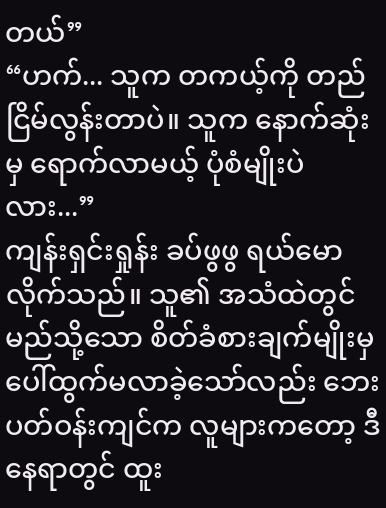တယ်”
“ဟက်... သူက တကယ့်ကို တည်ငြိမ်လွန်းတာပဲ။ သူက နောက်ဆုံးမှ ရောက်လာမယ့် ပုံစံမျိုးပဲလား...”
ကျန်းရှင်းရှုန်း ခပ်ဖွဖွ ရယ်မောလိုက်သည်။ သူ၏ အသံထဲတွင် မည်သို့သော စိတ်ခံစားချက်မျိုးမှ ပေါ်ထွက်မလာခဲ့သော်လည်း ဘေးပတ်ဝန်းကျင်က လူများကတော့ ဒီနေရာတွင် ထူး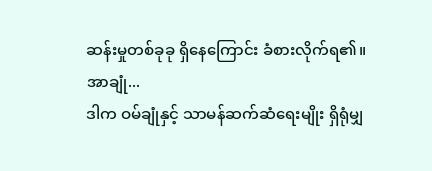ဆန်းမှုတစ်ခုခု ရှိနေကြောင်း ခံစားလိုက်ရ၏။
အာချုံ...
ဒါက ဝမ်ချုံနှင့် သာမန်ဆက်ဆံရေးမျိုး ရှိရုံမျှ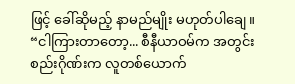ဖြင့် ခေါ်ဆိုမည့် နာမည်မျိုး မဟုတ်ပါချေ။
“ငါကြားတာတော့... စီနီယာဝမ်က အတွင်းစည်းဂိုဏ်းက လူတစ်ယောက်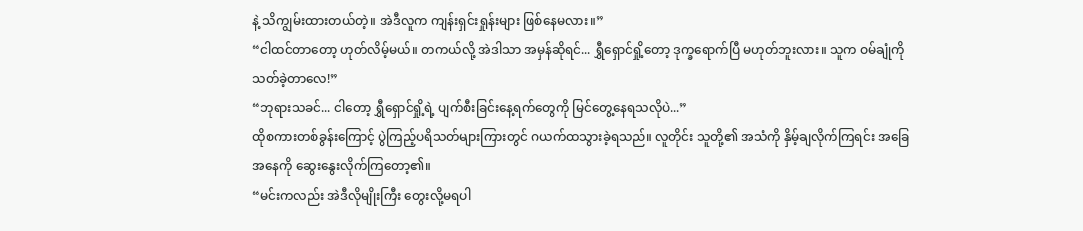နဲ့ သိကျွမ်းထားတယ်တဲ့။ အဲဒီလူက ကျန်းရှင်းရှုန်းများ ဖြစ်နေမလား။”
“ငါထင်တာတော့ ဟုတ်လိမ့်မယ်။ တကယ်လို့ အဲဒါသာ အမှန်ဆိုရင်... ရွှီရှောင်ရှို့တော့ ဒုက္ခရောက်ပြီ မဟုတ်ဘူးလား။ သူက ဝမ်ချုံကို သတ်ခဲ့တာလေ!”
“ဘုရားသခင်... ငါတော့ ရွှီရှောင်ရှို့ရဲ့ ပျက်စီးခြင်းနေ့ရက်တွေကို မြင်တွေ့နေရသလိုပဲ...”
ထိုစကားတစ်ခွန်းကြောင့် ပွဲကြည့်ပရိသတ်များကြားတွင် ဂယက်ထသွားခဲ့ရသည်။ လူတိုင်း သူတို့၏ အသံကို နှိမ့်ချလိုက်ကြရင်း အခြေအနေကို ဆွေးနွေးလိုက်ကြတော့၏။
“မင်းကလည်း အဲဒီလိုမျိုးကြီး တွေးလို့မရပါ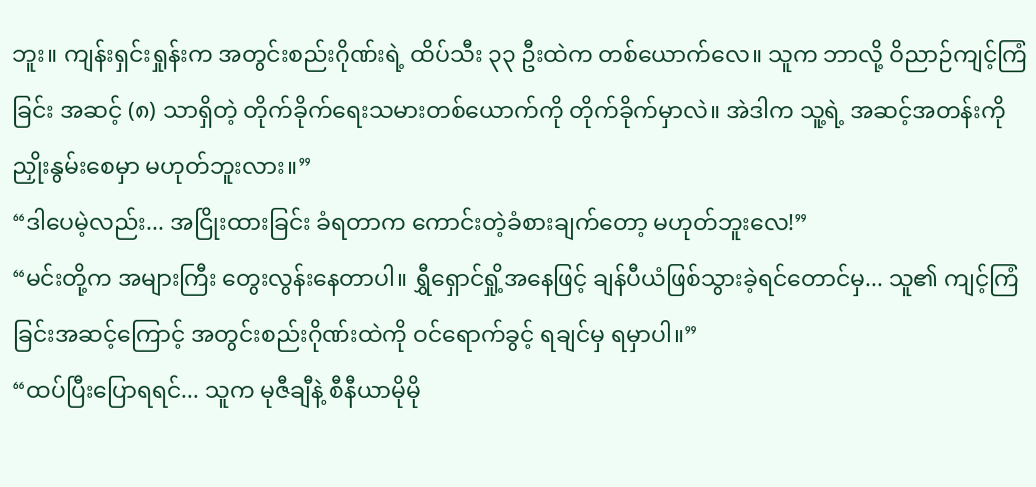ဘူး။ ကျန်းရှင်းရှုန်းက အတွင်းစည်းဂိုဏ်းရဲ့ ထိပ်သီး ၃၃ ဦးထဲက တစ်ယောက်လေ။ သူက ဘာလို့ ဝိညာဉ်ကျင့်ကြံခြင်း အဆင့် (၈) သာရှိတဲ့ တိုက်ခိုက်ရေးသမားတစ်ယောက်ကို တိုက်ခိုက်မှာလဲ။ အဲဒါက သူ့ရဲ့ အဆင့်အတန်းကို ညှိုးနွမ်းစေမှာ မဟုတ်ဘူးလား။”
“ဒါပေမဲ့လည်း... အငြိုးထားခြင်း ခံရတာက ကောင်းတဲ့ခံစားချက်တော့ မဟုတ်ဘူးလေ!”
“မင်းတို့က အများကြီး တွေးလွန်းနေတာပါ။ ရွှီရှောင်ရှို့အနေဖြင့် ချန်ပီယံဖြစ်သွားခဲ့ရင်တောင်မှ... သူ၏ ကျင့်ကြံခြင်းအဆင့်ကြောင့် အတွင်းစည်းဂိုဏ်းထဲကို ဝင်ရောက်ခွင့် ရချင်မှ ရမှာပါ။”
“ထပ်ပြီးပြောရရင်... သူက မုဇီချီနဲ့ စီနီယာမိုမို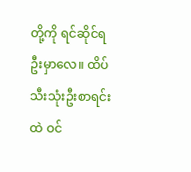တို့ကို ရင်ဆိုင်ရဦးမှာလေ။ ထိပ်သီးသုံးဦးစာရင်းထဲ ဝင်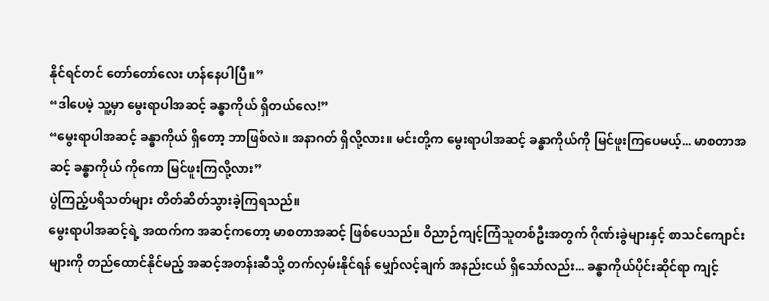နိုင်ရင်တင် တော်တော်လေး ဟန်နေပါပြီ။”
“ဒါပေမဲ့ သူ့မှာ မွေးရာပါအဆင့် ခန္ဓာကိုယ် ရှိတယ်လေ!”
“မွေးရာပါအဆင့် ခန္ဓာကိုယ် ရှိတော့ ဘာဖြစ်လဲ။ အနာဂတ် ရှိလို့လား။ မင်းတို့က မွေးရာပါအဆင့် ခန္ဓာကိုယ်ကို မြင်ဖူးကြပေမယ့်... မာစတာအဆင့် ခန္ဓာကိုယ် ကိုကော မြင်ဖူးကြလို့လား”
ပွဲကြည့်ပရိသတ်များ တိတ်ဆိတ်သွားခဲ့ကြရသည်။
မွေးရာပါအဆင့်ရဲ့ အထက်က အဆင့်ကတော့ မာစတာအဆင့် ဖြစ်ပေသည်။ ဝိညာဉ်ကျင့်ကြံသူတစ်ဦးအတွက် ဂိုဏ်းခွဲများနှင့် စာသင်ကျောင်းများကို တည်ထောင်နိုင်မည့် အဆင့်အတန်းဆီသို့ တက်လှမ်းနိုင်ရန် မျှော်လင့်ချက် အနည်းငယ် ရှိသော်လည်း... ခန္ဓာကိုယ်ပိုင်းဆိုင်ရာ ကျင့်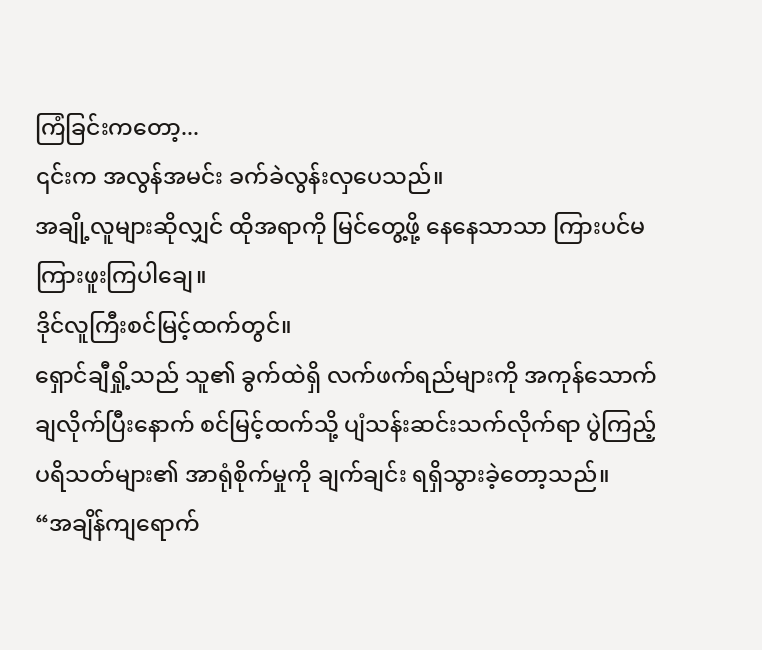ကြံခြင်းကတော့...
၎င်းက အလွန်အမင်း ခက်ခဲလွန်းလှပေသည်။
အချို့လူများဆိုလျှင် ထိုအရာကို မြင်တွေ့ဖို့ နေနေသာသာ ကြားပင်မကြားဖူးကြပါချေ။
ဒိုင်လူကြီးစင်မြင့်ထက်တွင်။
ရှောင်ချီရှို့သည် သူ၏ ခွက်ထဲရှိ လက်ဖက်ရည်များကို အကုန်သောက်ချလိုက်ပြီးနောက် စင်မြင့်ထက်သို့ ပျံသန်းဆင်းသက်လိုက်ရာ ပွဲကြည့်ပရိသတ်များ၏ အာရုံစိုက်မှုကို ချက်ချင်း ရရှိသွားခဲ့တော့သည်။
“အချိန်ကျရောက်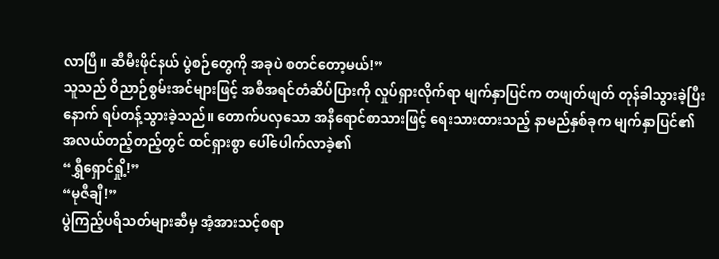လာပြီ။ ဆီမီးဖိုင်နယ် ပွဲစဉ်တွေကို အခုပဲ စတင်တော့မယ်!”
သူသည် ဝိညာဉ်စွမ်းအင်များဖြင့် အစီအရင်တံဆိပ်ပြားကို လှုပ်ရှားလိုက်ရာ မျက်နှာပြင်က တဖျတ်ဖျတ် တုန်ခါသွားခဲ့ပြီးနောက် ရပ်တန့်သွားခဲ့သည်။ တောက်ပလှသော အနီရောင်စာသားဖြင့် ရေးသားထားသည့် နာမည်နှစ်ခုက မျက်နှာပြင်၏ အလယ်တည့်တည့်တွင် ထင်ရှားစွာ ပေါ်ပေါက်လာခဲ့၏
“ရွှီရှောင်ရှို့!”
“မုဇီချီ!”
ပွဲကြည့်ပရိသတ်များဆီမှ အံ့အားသင့်စရာ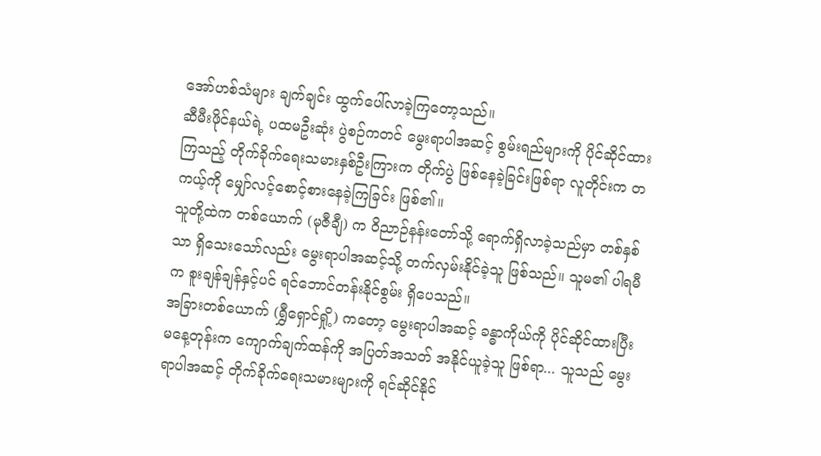အော်ဟစ်သံများ ချက်ချင်း ထွက်ပေါ်လာခဲ့ကြတော့သည်။
ဆီမီးဖိုင်နယ်ရဲ့ ပထမဦးဆုံး ပွဲစဉ်ကတင် မွေးရာပါအဆင့် စွမ်းရည်များကို ပိုင်ဆိုင်ထားကြသည့် တိုက်ခိုက်ရေးသမားနှစ်ဦးကြားက တိုက်ပွဲ ဖြစ်နေခဲ့ခြင်းဖြစ်ရာ လူတိုင်းက တကယ့်ကို မျှော်လင့်စောင့်စားနေခဲ့ကြခြင်း ဖြစ်၏။
သူတို့ထဲက တစ်ယောက် (မုဇီချီ) က ဝိညာဉ်နန်းတော်သို့ ရောက်ရှိလာခဲ့သည်မှာ တစ်နှစ်သာ ရှိသေးသော်လည်း မွေးရာပါအဆင့်သို့ တက်လှမ်းနိုင်ခဲ့သူ ဖြစ်သည်။ သူမ၏ ပါရမီက စူးချန်ချန်နှင့်ပင် ရင်ဘောင်တန်းနိုင်စွမ်း ရှိပေသည်။
အခြားတစ်ယောက် (ရွှီရှောင်ရှို့) ကတော့ မွေးရာပါအဆင့် ခန္ဓာကိုယ်ကို ပိုင်ဆိုင်ထားပြီး မနေ့တုန်းက ကျောက်ချက်ထန်ကို အပြတ်အသတ် အနိုင်ယူခဲ့သူ ဖြစ်ရာ... သူသည် မွေးရာပါအဆင့် တိုက်ခိုက်ရေးသမားများကို ရင်ဆိုင်နိုင်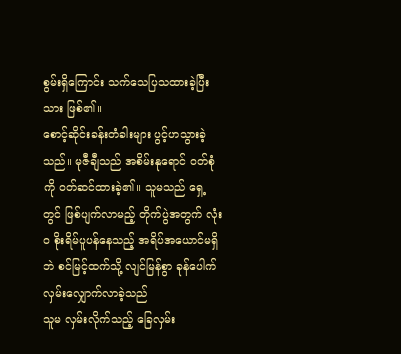စွမ်းရှိကြောင်း သက်သေပြသထားခဲ့ပြီးသား ဖြစ်၏။
စောင့်ဆိုင်းခန်းတံခါးများ ပွင့်ဟသွားခဲ့သည်။ မုဇီချီသည် အစိမ်းနုရောင် ဝတ်စုံကို ဝတ်ဆင်ထားခဲ့၏။ သူမသည် ရှေ့တွင် ဖြစ်ပျက်လာမည့် တိုက်ပွဲအတွက် လုံးဝ စိုးရိမ်ပူပန်နေသည့် အရိပ်အယောင်မရှိဘဲ စင်မြင့်ထက်သို့ လျင်မြန်စွာ ခုန်ပေါက်လှမ်းလျှောက်လာခဲ့သည်
သူမ လှမ်းလိုက်သည့် ခြေလှမ်း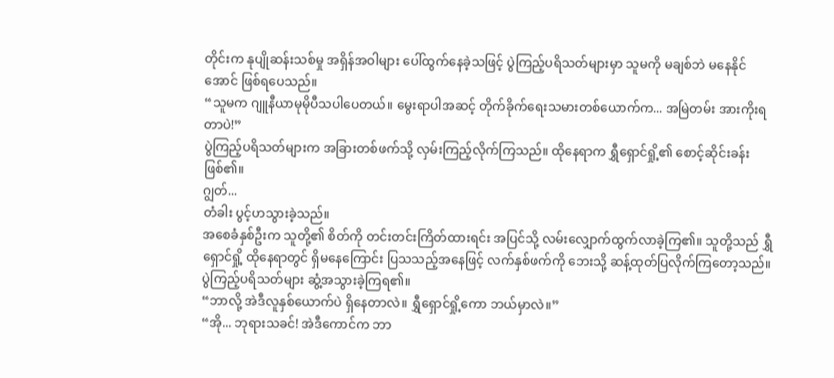တိုင်းက နုပျိုဆန်းသစ်မှု အရှိန်အဝါများ ပေါ်ထွက်နေခဲ့သဖြင့် ပွဲကြည့်ပရိသတ်များမှာ သူမကို မချစ်ဘဲ မနေနိုင်အောင် ဖြစ်ရပေသည်။
“သူမက ဂျူနီယာမုမိုပီသပါပေတယ်။ မွေးရာပါအဆင့် တိုက်ခိုက်ရေးသမားတစ်ယောက်က... အမြဲတမ်း အားကိုးရတာပဲ!”
ပွဲကြည့်ပရိသတ်များက အခြားတစ်ဖက်သို့ လှမ်းကြည့်လိုက်ကြသည်။ ထိုနေရာက ရွှီရှောင်ရှို့၏ စောင့်ဆိုင်းခန်း ဖြစ်၏။
ဂျွတ်...
တံခါး ပွင့်ဟသွားခဲ့သည်။
အစေခံနှစ်ဦးက သူတို့၏ စိတ်ကို တင်းတင်းကြိတ်ထားရင်း အပြင်သို့ လမ်းလျှောက်ထွက်လာခဲ့ကြ၏။ သူတို့သည် ရွှီရှောင်ရှို့ ထိုနေရာတွင် ရှိမနေကြောင်း ပြသသည့်အနေဖြင့် လက်နှစ်ဖက်ကို ဘေးသို့ ဆန့်ထုတ်ပြလိုက်ကြတော့သည်။
ပွဲကြည့်ပရိသတ်များ ဆွံ့အသွားခဲ့ကြရ၏။
“ဘာလို့ အဲဒီလူနှစ်ယောက်ပဲ ရှိနေတာလဲ။ ရွှီရှောင်ရှို့ကော ဘယ်မှာလဲ။”
“အို... ဘုရားသခင်! အဲဒီကောင်က ဘာ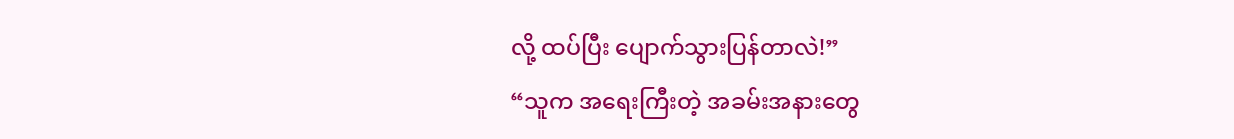လို့ ထပ်ပြီး ပျောက်သွားပြန်တာလဲ!”
“သူက အရေးကြီးတဲ့ အခမ်းအနားတွေ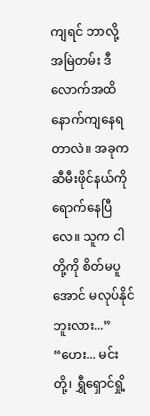ကျရင် ဘာလို့ အမြဲတမ်း ဒီလောက်အထိ နောက်ကျနေရတာလဲ။ အခုက ဆီမီးဖိုင်နယ်ကို ရောက်နေပြီလေ။ သူက ငါတို့ကို စိတ်မပူအောင် မလုပ်နိုင်ဘူးလား...”
“ဟေး... မင်းတို့၊ ရွှီရှောင်ရှို့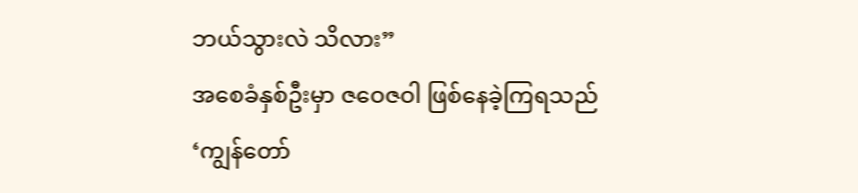ဘယ်သွားလဲ သိလား”
အစေခံနှစ်ဦးမှာ ဇဝေဇဝါ ဖြစ်နေခဲ့ကြရသည်
‘ကျွန်တော်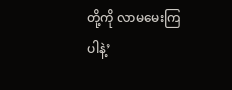တို့ကို လာမမေးကြပါနဲ့’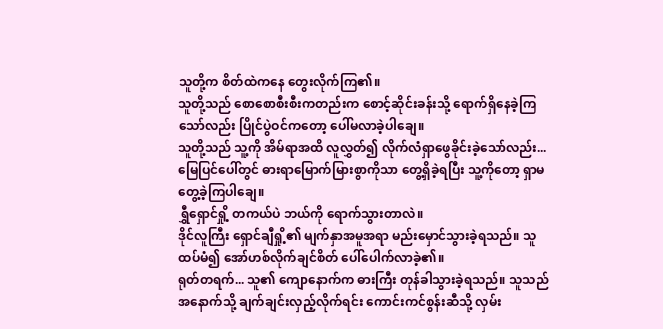သူတို့က စိတ်ထဲကနေ တွေးလိုက်ကြ၏။
သူတို့သည် စောစောစီးစီးကတည်းက စောင့်ဆိုင်းခန်းသို့ ရောက်ရှိနေခဲ့ကြသော်လည်း ပြိုင်ပွဲဝင်ကတော့ ပေါ်မလာခဲ့ပါချေ။
သူတို့သည် သူ့ကို အိမ်ရာအထိ လူလွှတ်၍ လိုက်လံရှာဖွေခိုင်းခဲ့သော်လည်း... မြေပြင်ပေါ်တွင် ဓားရာမြောက်မြားစွာကိုသာ တွေ့ရှိခဲ့ရပြီး သူ့ကိုတော့ ရှာမတွေ့ခဲ့ကြပါချေ။
ရွှီရှောင်ရှို့ တကယ်ပဲ ဘယ်ကို ရောက်သွားတာလဲ။
ဒိုင်လူကြီး ရှောင်ချီရှို့၏ မျက်နှာအမူအရာ မည်းမှောင်သွားခဲ့ရသည်။ သူ ထပ်မံ၍ အော်ဟစ်လိုက်ချင်စိတ် ပေါ်ပေါက်လာခဲ့၏။
ရုတ်တရက်... သူ၏ ကျောနောက်က ဓားကြီး တုန်ခါသွားခဲ့ရသည်။ သူသည် အနောက်သို့ ချက်ချင်းလှည့်လိုက်ရင်း ကောင်းကင်စွန်းဆီသို့ လှမ်း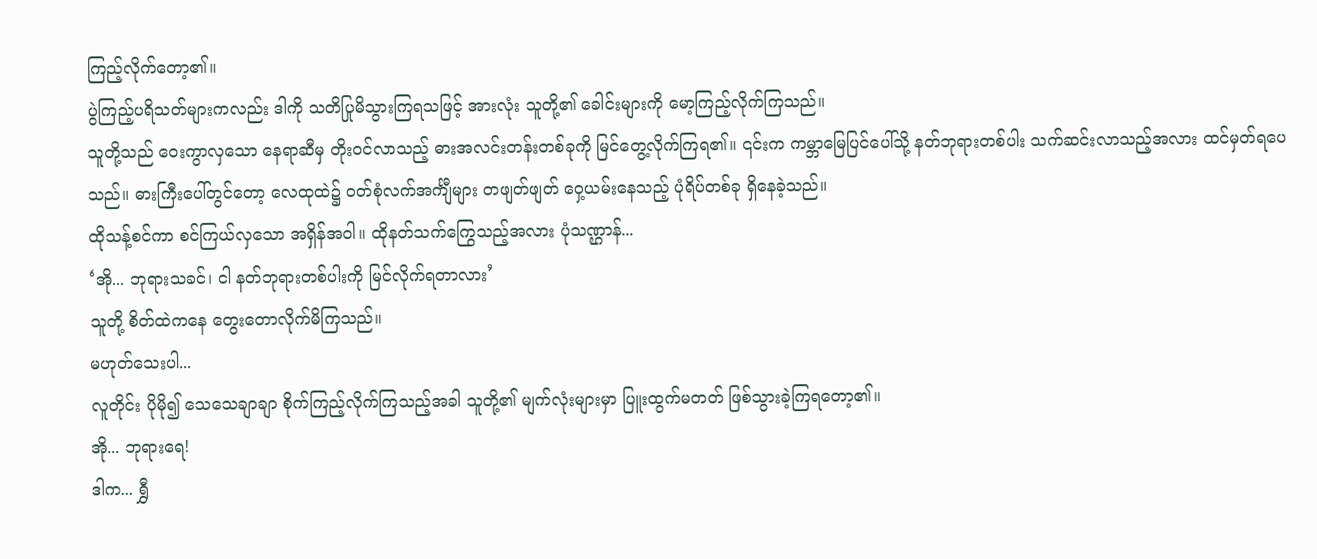ကြည့်လိုက်တော့၏။
ပွဲကြည့်ပရိသတ်များကလည်း ဒါကို သတိပြုမိသွားကြရသဖြင့် အားလုံး သူတို့၏ ခေါင်းများကို မော့ကြည့်လိုက်ကြသည်။
သူတို့သည် ဝေးကွာလှသော နေရာဆီမှ တိုးဝင်လာသည့် ဓားအလင်းတန်းတစ်ခုကို မြင်တွေ့လိုက်ကြရ၏။ ၎င်းက ကမ္ဘာမြေပြင်ပေါ်သို့ နတ်ဘုရားတစ်ပါး သက်ဆင်းလာသည့်အလား ထင်မှတ်ရပေသည်။ ဓားကြီးပေါ်တွင်တော့ လေထုထဲ၌ ဝတ်စုံလက်အင်္ကျီများ တဖျတ်ဖျတ် ဝှေ့ယမ်းနေသည့် ပုံရိပ်တစ်ခု ရှိနေခဲ့သည်။
ထိုသန့်စင်ကာ စင်ကြယ်လှသော အရှိန်အဝါ။ ထိုနတ်သက်ကြွေသည့်အလား ပုံသဏ္ဌာန်...
‘အို... ဘုရားသခင်၊ ငါ နတ်ဘုရားတစ်ပါးကို မြင်လိုက်ရတာလား’
သူတို့ စိတ်ထဲကနေ တွေးတောလိုက်မိကြသည်။
မဟုတ်သေးပါ...
လူတိုင်း ပိုမို၍ သေသေချာချာ စိုက်ကြည့်လိုက်ကြသည့်အခါ သူတို့၏ မျက်လုံးများမှာ ပြူးထွက်မတတ် ဖြစ်သွားခဲ့ကြရတော့၏။
အို... ဘုရားရေ!
ဒါက... ရွှီ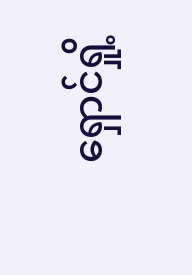ရှောင်ရှို့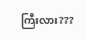ကြီးလား???